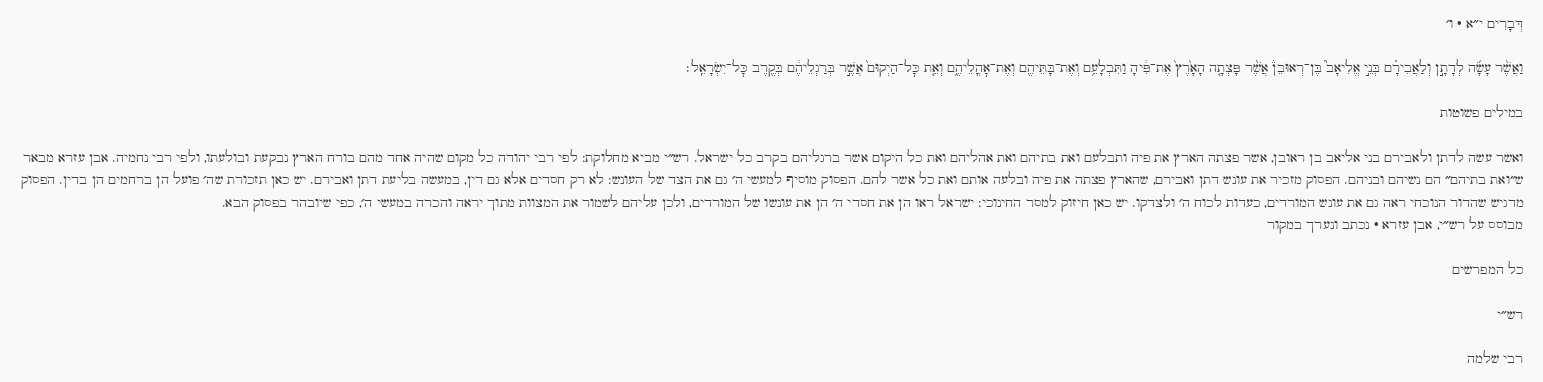דְּבָרִים י״א · ו׳

וַאֲשֶׁ֨ר עָשָׂ֜ה לְדָתָ֣ן וְלַאֲבִירָ֗ם בְּנֵ֣י אֱלִיאָב֮ בֶּן־רְאוּבֵן֒ אֲשֶׁ֨ר פָּצְתָ֤ה הָאָ֙רֶץ֙ אֶת־פִּ֔יהָ וַתִּבְלָעֵ֥ם וְאֶת־בָּתֵּיהֶ֖ם וְאֶת־אׇהֳלֵיהֶ֑ם וְאֵ֤ת כׇּל־הַיְקוּם֙ אֲשֶׁ֣ר בְּרַגְלֵיהֶ֔ם בְּקֶ֖רֶב כׇּל־יִשְׂרָאֵֽל׃

במילים פשוטות

ואשר עשה לדתן ולאבירם בני אליאב בן ראובן, אשר פצתה הארץ את פיה ותבלעם ואת בתיהם ואת אהליהם ואת כל היקום אשר ברגליהם בקרב כל ישראל. רש״י מביא מחלוקת: לפי רבי יהודה כל מקום שהיה אחד מהם בורח הארץ נבקעת ובולעתו, ולפי רבי נחמיה. אבן עזרא מבאר ש״ואת בתיהם״ הם נשיהם ובניהם. הפסוק מזכיר את עונש דתן ואבירם, שהארץ פצתה את פיה ובלעה אותם ואת כל אשר להם. הפסוק מוסיף למעשי ה׳ גם את הצד של העונש: לא רק חסדים אלא גם דין, במעשה בליעת דתן ואבירם. יש כאן תזכורת שה׳ פועל הן ברחמים הן בדין. הפסוק מדגיש שהדור הנוכחי ראה גם את עונש המורדים, כעדות לכוח ה׳ ולצדקו. יש כאן חיזוק למסר החינוכי: ישראל ראו הן את חסדי ה׳ הן את עונשו של המורדים, ולכן עליהם לשמור את המצוות מתוך יראה והכרה במעשי ה׳, כפי שיובהר בפסוק הבא.
מבוסס על רש״י, אבן עזרא · נכתב ונערך במקור

כל המפרשים

רש״י

רבי שלמה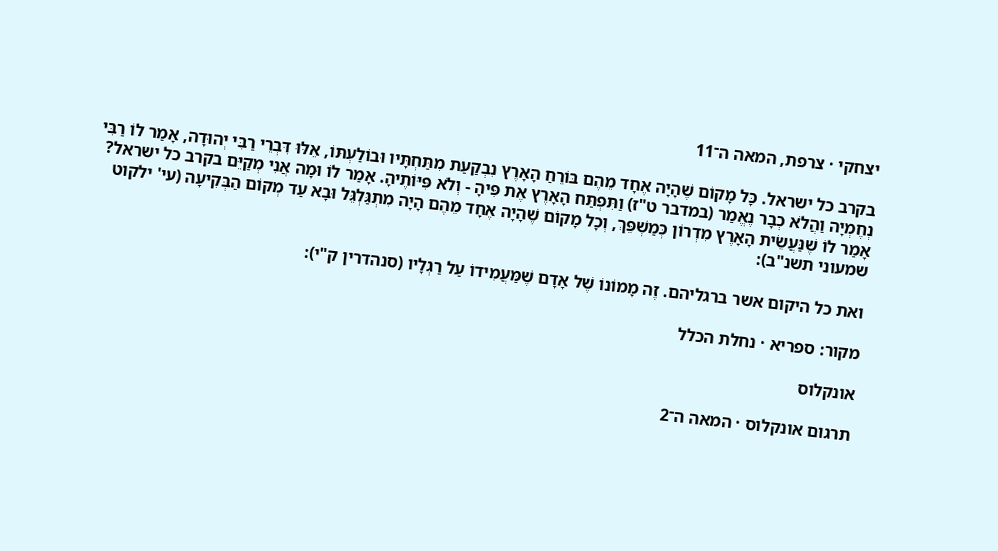יצחקי · צרפת, המאה ה־11

בקרב כל ישראל. כָּל מָקוֹם שֶׁהָיָה אֶחָד מֵהֶם בּוֹרֵחַ הָאָרֶץ נִבְקַעַת מִתַּחְתָּיו וּבוֹלַעְתּוֹ, אֵלּוּ דִּבְרֵי רַבִּי יְהוּדָה, אָמַר לוֹ רַבִּי נְחֶמְיָה וַהֲלֹא כְבָר נֶאֱמַר (במדבר ט"ז) וַתִּפְתַּח הָאָרֶץ אֶת פִּיהָ - וְלֹא פִּיּוֹתֶיהָ. אָמַר לוֹ וּמָה אֲנִי מְקַיֵּם בקרב כל ישראל? אָמַר לוֹ שֶׁנַּעֲשֵׂית הָאָרֶץ מִדְרוֹן כְּמַשְׁפֵּךְ, וְכָל מָקוֹם שֶׁהָיָה אֶחָד מֵהֶם הָיָה מִתְגַּלְגֵּל וּבָא עַד מְקוֹם הַבְּקִיעָה (עי' ילקוט שמעוני תשנ"ב):

ואת כל היקום אשר ברגליהם. זֶה מָמוֹנוֹ שֶׁל אָדָם שֶׁמַּעֲמִידוֹ עַל רַגְלָיו (סנהדרין ק"י):

מקור: ספריא · נחלת הכלל

אונקלוס

תרגום אונקלוס · המאה ה־2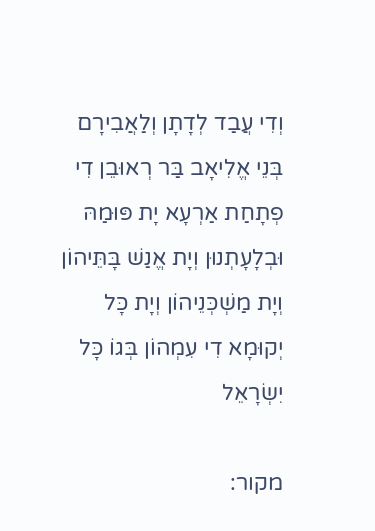וְדִי עֲבַד לְדָתָן וְלַאֲבִירָם בְּנֵי אֱלִיאָב בַּר רְאוּבֵן דִי פְתָחַת אַרְעָא יָת פּוּמַהּ וּבְלָעָתְנוּן וְיָת אֱנַשׁ בָּתֵּיהוֹן וְיָת מַשְׁכְּנֵיהוֹן וְיָת כָּל יְקוּמָא דִי עִמְהוֹן בְּגוֹ כָּל יִשְׂרָאֵל

מקור: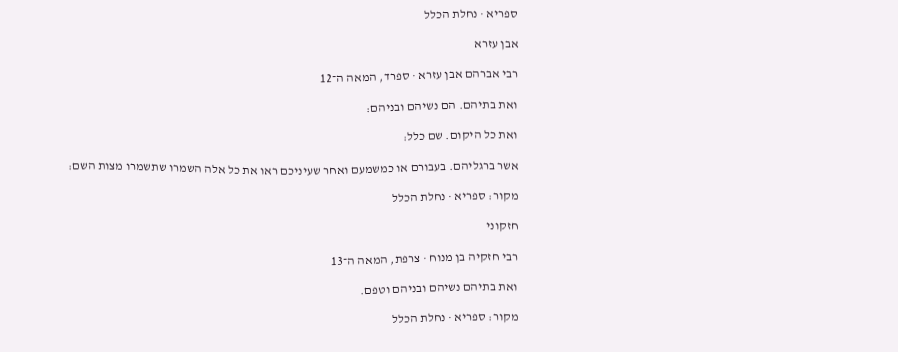ספריא · נחלת הכלל

אבן עזרא

רבי אברהם אבן עזרא · ספרד, המאה ה־12

ואת בתיהם. הם נשיהם ובניהם:

ואת כל היקום. שם כלל:

אשר ברגליהם. בעבורם או כמשמעם ואחר שעיניכם ראו את כל אלה השמרו שתשמרו מצות השם:

מקור: ספריא · נחלת הכלל

חזקוני

רבי חזקיה בן מנוח · צרפת, המאה ה־13

ואת בתיהם נשיהם ובניהם וטפם.

מקור: ספריא · נחלת הכלל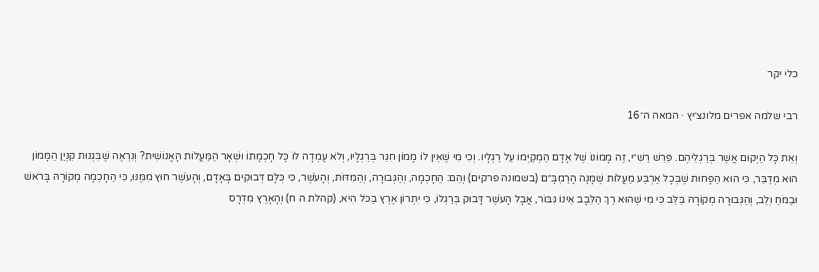כלי יקר

רבי שלמה אפרים מלונצ׳יץ · המאה ה־16

וְאֵת כָּל הַיְקוּם אֲשֶׁר בְּרַגְלֵיהֶם. פֵּרֵשׁ רַשִׁ״י, זֶה מָמוֹנוֹ שֶׁל אָדָם הַמְקַיְּמוֹ עַל רַגְלָיו. וְכִי מִי שֶׁאֵין לוֹ מָמוֹן חִגֵּר בְּרַגְלָיו, וְלֹא עָמְדָה לוֹ כָּל חָכְמָתוֹ וּשְׁאָר הַמַּעֲלוֹת הָאֱנוֹשִׁית? וְנִרְאֶה שֶׁבִּגְנוּת קִנְיַן הַמָּמוֹן הוּא מְדַבֵּר, כִּי הוּא הַפָּחוּת שֶׁבְּכָל אַרְבַּע מַעֲלוֹת שֶׁמָּנָה הָרַמְבָּ״ם (בשמונה פרקים) וְהֵם: הַחָכְמָה, וְהַגְּבוּרָה, וְהַמִּדּוֹת, וְהָעֹשֶׁר, כִּי כֻּלָּם דְּבוּקִים בָּאָדָם, וְהָעֹשֶׁר חוּץ מִמֶּנּוּ, כִּי הַחָכְמָה מְקוֹרָהּ בָּרֹאשׁ וּבַמֹּחַ וְלֵב, וְהַגְּבוּרָה מְקוֹרָהּ בַּלֵּב כִּי מִי שֶׁהוּא רַךְ הַלֵּבָב אֵינוֹ גִּבּוֹר, אֲבָל הָעֹשֶׁר דָּבוּק בְּרַגְלוֹ, כִּי יִתְרוֹן אֶרֶץ בַּכֹּל הִיא, (קהלת ה ח) וְהָאָרֶץ מִדְרָס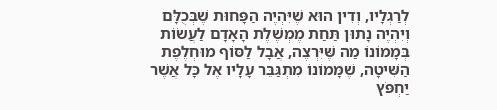לְרַגְלָיו, וְדִין הוּא שֶׁיִּהְיֶה הַפָּחוּת שֶׁבְּכֻלָּם וְיִהְיֶה נָתוּן תַּחַת מֶמְשֶׁלֶת הָאָדָם לַעֲשׂוֹת בְּמָמוֹנוֹ מַה שֶּׁיִּרְצֶה, אֲבָל לַסּוֹף מוּחְלֶפֶת הַשִּׁיטָה, שֶׁמָּמוֹנוֹ מִתְגַּבֵּר עָלָיו אֶל כָּל אֲשֶׁר יַחְפֹּץ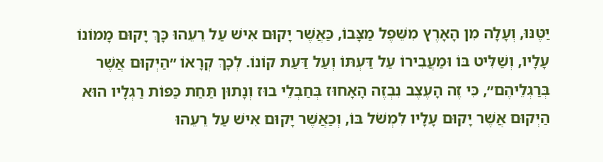יַטֶּנּוּ, וְעָלָה מִן הָאָרֶץ מִשֵּׁפֶל מַצָּבוֹ, כַּאֲשֶׁר יָקוּם אִישׁ עַל רֵעֵהוּ כָּךְ יָקוּם מָמוֹנוֹ עָלָיו, וְשַׁלִּיט בּוֹ וּמַעֲבִירוֹ עַל דַּעְתּוֹ וְעַל דַּעַת קוֹנוֹ. לְכָךְ קְרָאוֹ ״הַיְקוּם אֲשֶׁר בְּרַגְלֵיהֶם״, כִּי זֶה הָעֶצֶב נִבְזֶה הָאָחוּז בְּחַבְלֵי בוּז וְנָתוּן תַּחַת כַּפּוֹת רַגְלָיו הוּא הַיְקוּם אֲשֶׁר יָקוּם עָלָיו לִמְשֹׁל בּוֹ, וְכַאֲשֶׁר יָקוּם אִישׁ עַל רֵעֵהוּ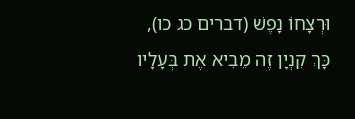וּרְצָחוֹ נָפֶשׁ (דברים כג כו), כָּךְ קִנְיָן זֶה מֵבִיא אֶת בְּעָלָיו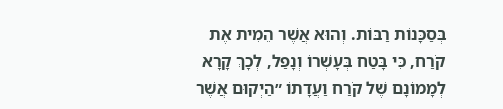בְּסַכָּנוֹת רַבּוֹת. וְהוּא אֲשֶׁר הֵמִית אֶת קֹרַח, כִּי בָּטַח בְּעָשְׁרוֹ וְנָפַל, לְכָךְ קָרָא לְמָמוֹנָם שֶׁל קֹרַח וַעֲדָתוֹ ״הַיְקוּם אֲשֶׁר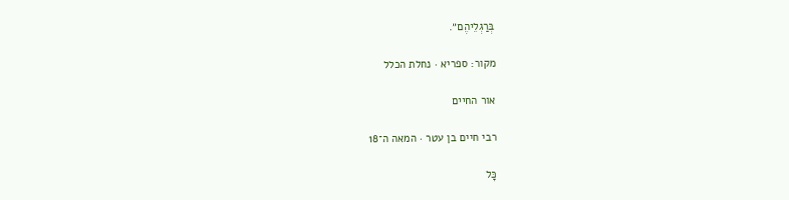בְּרַגְלֵיהֶם״.

מקור: ספריא · נחלת הכלל

אור החיים

רבי חיים בן עטר · המאה ה־18

כָּל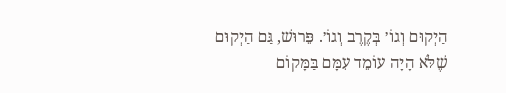הַיְקוּם וְגוֹ׳ בְּקֶרֶב וְגוֹ׳. פֵּרוּשׁ, גַּם הַיְקוּם שֶׁלֹּא הָיָה עוֹמֵד עִמָּם בַּמָּקוֹם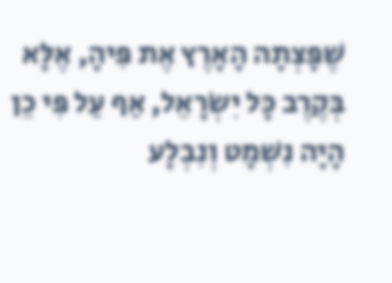שֶׁפָּצְתָה הָאָרֶץ אֶת פִּיהָ, אֶלָּא בְּקֶרֶב כָּל יִשְׂרָאֵל, אַף עַל פִּי כֵן הָיָה נִשְׁמָט וְנִבְלָע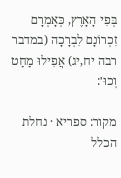בְּפִי הָאָרֶץ, כְּאָמְרָם זִכְרוֹנָם לִבְרָכָה (במדבר רבה יח,יג) אֲפִילוּ מַחַט וְכוּ׳:

מקור: ספריא · נחלת הכלל